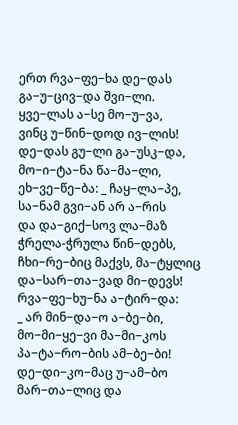ერთ რვა−ფე−ხა დე−დას
გა−უ−ცივ−და შვი−ლი.
ყვე−ლას ა−სე მო−უ−ვა,
ვინც უ−წინ−დოდ ივ−ლის!
დე−დას გუ−ლი გა−უსკ−და,
მო−ი−ტა−ნა წა−მა−ლი,
ეხ−ვე−წე−ბა: _ ჩაყ−ლა−პე,
სა−ნამ გვი−ან არ ა−რის
და და−გიქ−სოვ ლა−მაზ
ჭრელა-ჭრულა წინ−დებს,
ჩხი−რე−ბიც მაქვს, მა−ტყლიც
და−სარ−თა−ვად მი−დევს!
რვა−ფე−ხუ−ნა ა−ტირ−და:
_ არ მინ−და−ო ა−ბე−ბი,
მო−მი−ყე−ვი მა−მი−კოს
პა−ტა−რო−ბის ამ−ბე−ბი!
დე−დი−კო−მაც უ−ამ−ბო
მარ−თა−ლიც და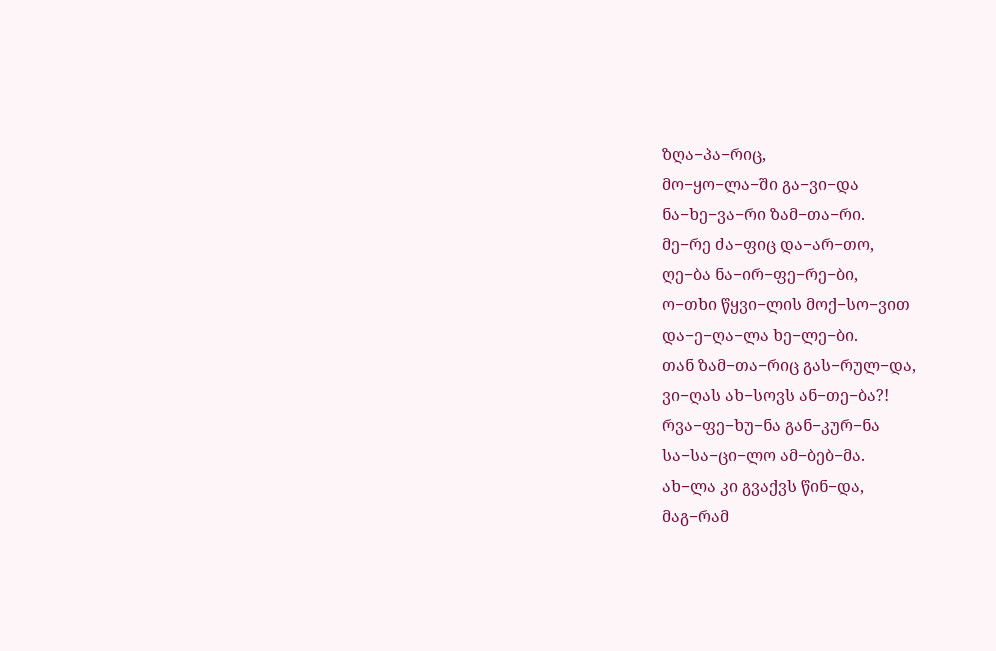ზღა−პა−რიც,
მო−ყო−ლა−ში გა−ვი−და
ნა−ხე−ვა−რი ზამ−თა−რი.
მე−რე ძა−ფიც და−არ−თო,
ღე−ბა ნა−ირ−ფე−რე−ბი,
ო−თხი წყვი−ლის მოქ−სო−ვით
და−ე−ღა−ლა ხე−ლე−ბი.
თან ზამ−თა−რიც გას−რულ−და,
ვი−ღას ახ−სოვს ან−თე−ბა?!
რვა−ფე−ხუ−ნა გან−კურ−ნა
სა−სა−ცი−ლო ამ−ბებ−მა.
ახ−ლა კი გვაქვს წინ−და,
მაგ−რამ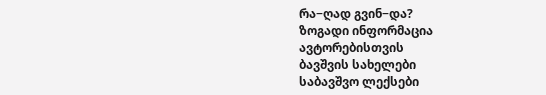რა−ღად გვინ−და?
ზოგადი ინფორმაცია
ავტორებისთვის
ბავშვის სახელები
საბავშვო ლექსები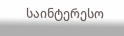საინტერესო